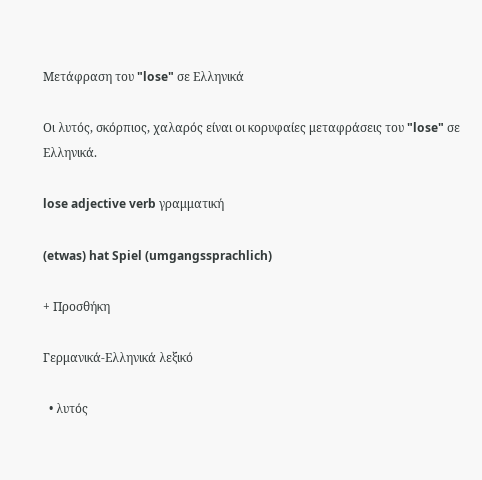Μετάφραση του "lose" σε Ελληνικά

Οι λυτός, σκόρπιος, χαλαρός είναι οι κορυφαίες μεταφράσεις του "lose" σε Ελληνικά.

lose adjective verb γραμματική

(etwas) hat Spiel (umgangssprachlich)

+ Προσθήκη

Γερμανικά-Ελληνικά λεξικό

  • λυτός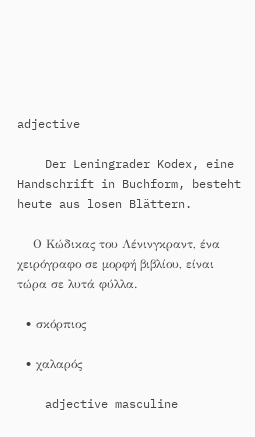adjective

    Der Leningrader Kodex, eine Handschrift in Buchform, besteht heute aus losen Blättern.

    Ο Κώδικας του Λένινγκραντ, ένα χειρόγραφο σε μορφή βιβλίου, είναι τώρα σε λυτά φύλλα.

  • σκόρπιος

  • χαλαρός

    adjective masculine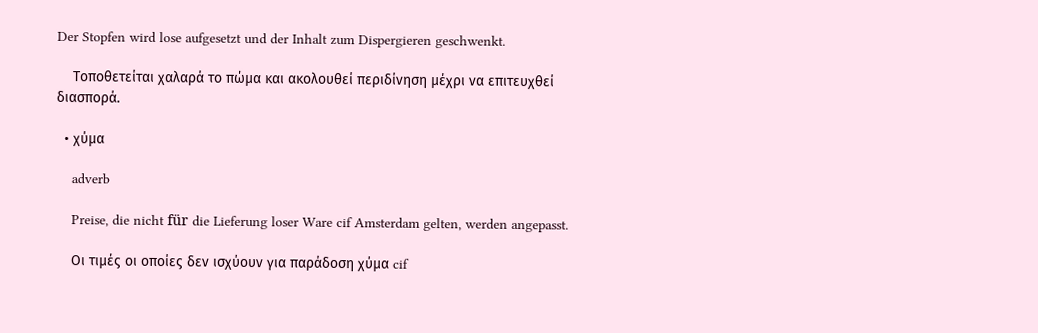Der Stopfen wird lose aufgesetzt und der Inhalt zum Dispergieren geschwenkt.

    Τοποθετείται χαλαρά το πώμα και ακολουθεί περιδίνηση μέχρι να επιτευχθεί διασπορά.

  • χύμα

    adverb

    Preise, die nicht für die Lieferung loser Ware cif Amsterdam gelten, werden angepasst.

    Οι τιμές οι οποίες δεν ισχύουν για παράδοση χύμα cif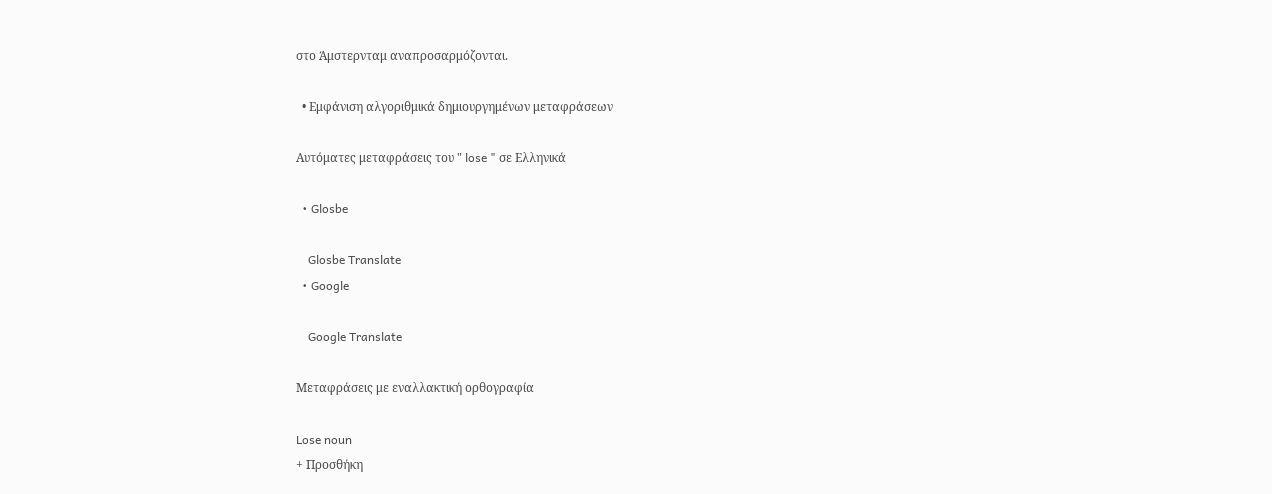στο Άμστερνταμ αναπροσαρμόζονται.

  • Εμφάνιση αλγοριθμικά δημιουργημένων μεταφράσεων

Αυτόματες μεταφράσεις του " lose " σε Ελληνικά

  • Glosbe

    Glosbe Translate
  • Google

    Google Translate

Μεταφράσεις με εναλλακτική ορθογραφία

Lose noun
+ Προσθήκη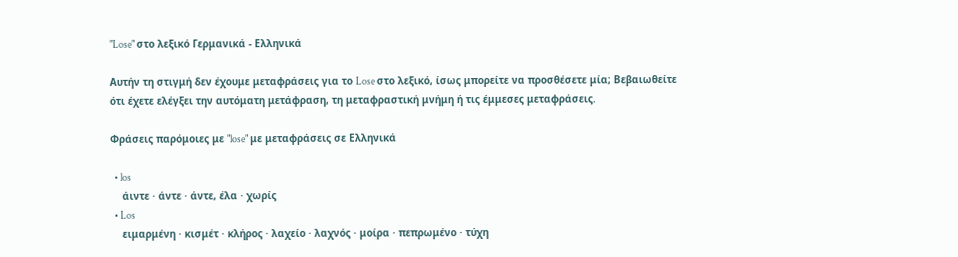"Lose" στο λεξικό Γερμανικά - Ελληνικά

Αυτήν τη στιγμή δεν έχουμε μεταφράσεις για το Lose στο λεξικό, ίσως μπορείτε να προσθέσετε μία; Βεβαιωθείτε ότι έχετε ελέγξει την αυτόματη μετάφραση, τη μεταφραστική μνήμη ή τις έμμεσες μεταφράσεις.

Φράσεις παρόμοιες με "lose" με μεταφράσεις σε Ελληνικά

  • los
    άιντε · άντε · άντε, έλα · χωρίς
  • Los
    ειμαρμένη · κισμέτ · κλήρος · λαχείο · λαχνός · μοίρα · πεπρωμένο · τύχη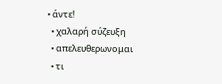• άντε!
  • χαλαρή σύζευξη
  • απελευθερωνομαι
  • τι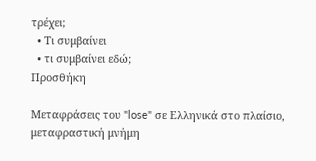τρέχει;
  • Τι συμβαίνει
  • τι συμβαίνει εδώ;
Προσθήκη

Μεταφράσεις του "lose" σε Ελληνικά στο πλαίσιο, μεταφραστική μνήμη